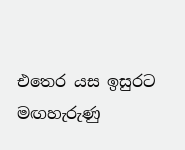එතෙර යස ඉසුරට මඟහැරුණු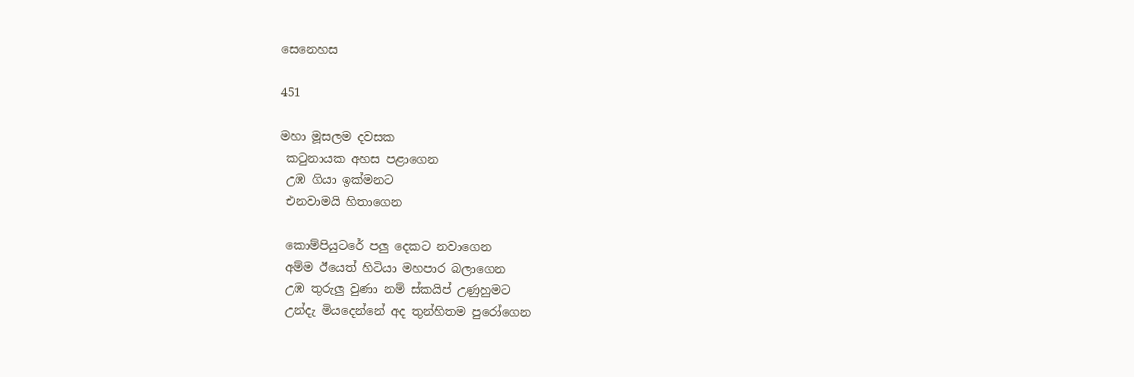සෙනෙහස

451

මහා මූසලම දවසක
 කටුනායක අහස පළාගෙන
 උඹ ගියා ඉක්මනට
 එනවාමයි හිතාගෙන

 කොම්පියුටරේ පලු දෙකට නවාගෙන
 අම්ම ඊයෙත් හිටියා මහපාර බලාගෙන
 උඹ තුරුලු වුණා නම් ස්කයිප් උණුහුමට
 උන්දැ මියදෙන්නේ අද තුන්හිතම පුරෝගෙන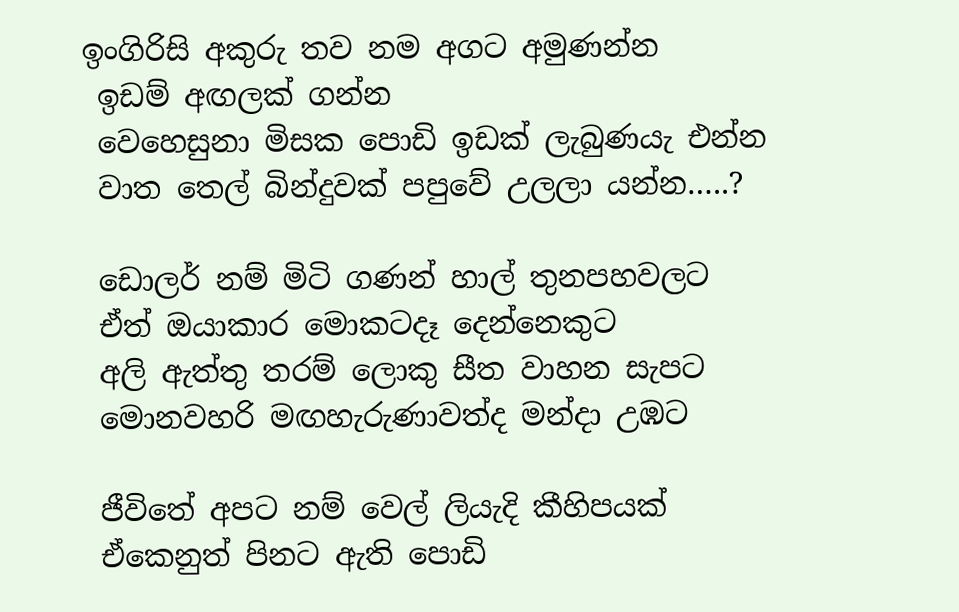ඉංගිරිසි අකුරු තව නම අගට අමුණන්න
 ඉඩම් අඟලක් ගන්න
 වෙහෙසුනා මිසක පොඩි ඉඩක් ලැබුණයැ එන්න
 වාත තෙල් බින්දුවක් පපුවේ උලලා යන්න…..?

 ඩොලර් නම් මිටි ගණන් හාල් තුනපහවලට
 ඒත් ඔයාකාර මොකටදෑ දෙන්නෙකුට
 අලි ඇත්තු තරම් ලොකු සීත වාහන සැපට
 මොනවහරි මඟහැරුණාවත්ද මන්දා උඹට

 ජීවිතේ අපට නම් වෙල් ලියැදි කීහිපයක්
 ඒකෙනුත් පිනට ඇති පොඩි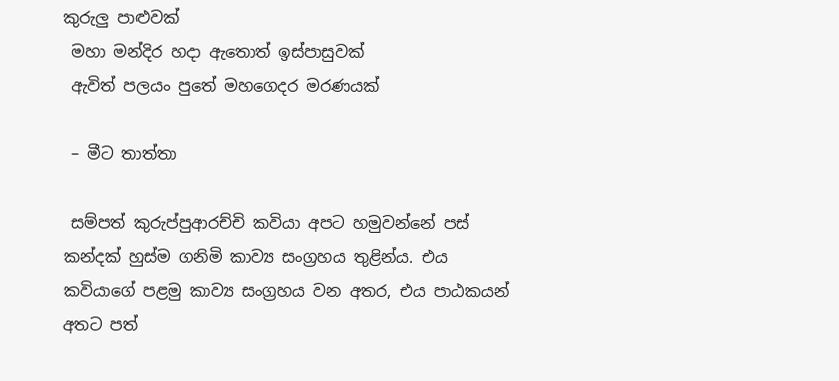කුරුලු පාළුවක්
 මහා මන්දිර හදා ඇතොත් ඉස්පාසුවක්
 ඇවිත් පලයං පුතේ මහගෙදර මරණයක්

 – මීට තාත්තා

 සම්පත් කුරුප්පුආරච්චි කවියා අපට හමුවන්නේ පස් කන්දක් හුස්ම ගනිමි කාව්‍ය සංග්‍රහය තුළින්ය. එය කවියාගේ පළමු කාව්‍ය සංග්‍රහය වන අතර, එය පාඨකයන් අතට පත්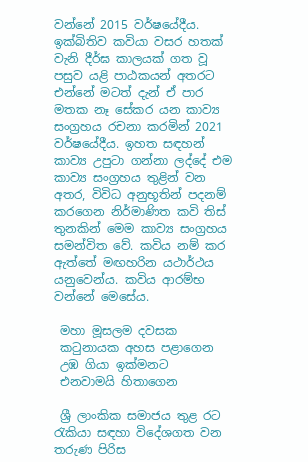වන්නේ 2015 වර්ෂයේදීය. ඉක්බිතිව කවියා වසර හතක් වැනි දීර්ඝ කාලයක් ගත වූ පසුව යළි පාඨකයන් අතරට එන්නේ මටත් දැන් ඒ පාර මතක නෑ සේකර යන කාව්‍ය සංග්‍රහය රචනා කරමින් 2021 වර්ෂයේදීය. ඉහත සඳහන් කාව්‍ය උපුටා ගන්නා ලද්දේ එම කාව්‍ය සංග්‍රහය තුළින් වන අතර, විවිධ අනුභූතින් පදනම් කරගෙන නිර්මාණිත කවි තිස් තුනකින් මෙම කාව්‍ය සංග්‍රහය සමන්විත වේ. කවිය නම් කර ඇත්තේ මඟහරින යථාර්ථය යනුවෙන්ය. කවිය ආරම්භ වන්නේ මෙසේය.

 මහා මූසලම දවසක
 කටුනායක අහස පළාගෙන
 උඹ ගියා ඉක්මනට
 එනවාමයි හිතාගෙන

 ශ්‍රී ලාංකික සමාජය තුළ රට රැකියා සඳහා විදේශගත වන තරුණ පිරිස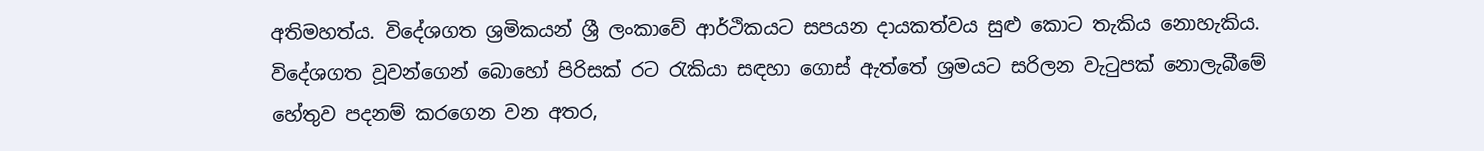අතිමහත්ය. විදේශගත ශ්‍රමිකයන් ශ්‍රී ලංකාවේ ආර්ථිකයට සපයන දායකත්වය සුළු කොට තැකිය නොහැකිය. විදේශගත වූවන්ගෙන් බොහෝ පිරිසක් රට රැකියා සඳහා ගොස් ඇත්තේ ශ්‍රමයට සරිලන වැටුපක් නොලැබීමේ හේතුව පදනම් කරගෙන වන අතර,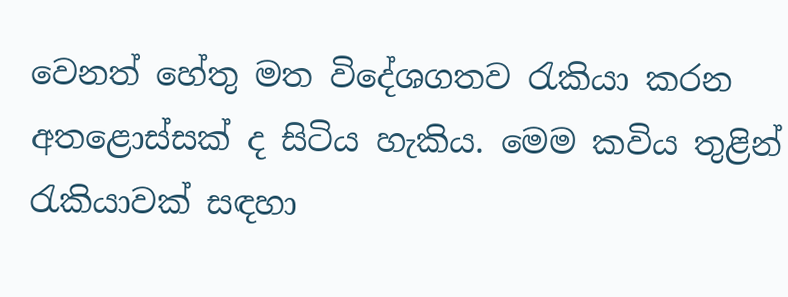වෙනත් හේතු මත විදේශගතව රැකියා කරන අතළොස්සක් ද සිටිය හැකිය. මෙම කවිය තුළින් රැකියාවක් සඳහා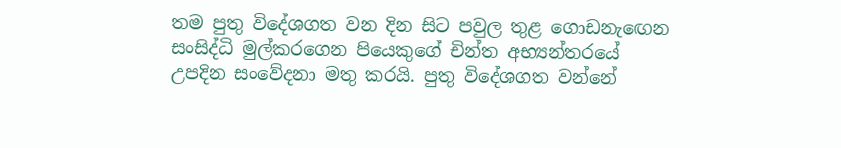තම පුතු විදේශගත වන දින සිට පවුල තුළ ගොඩනැඟෙන සංසිද්ධි මුල්කරගෙන පියෙකුගේ චින්ත අභ්‍යන්තරයේ උපදින සංවේදනා මතු කරයි. පුතු විදේශගත වන්නේ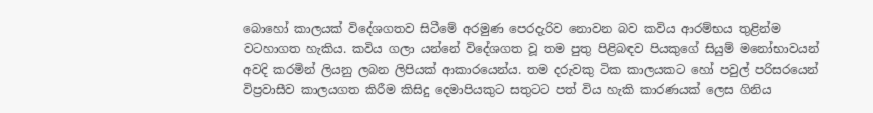බොහෝ කාලයක් විදේශගතව සිටීමේ අරමුණ පෙරදැරිව නොවන බව කවිය ආරම්භය තුළින්ම වටහාගත හැකිය. කවිය ගලා යන්නේ විදේශගත වූ තම පුතු පිළිබඳව පියකුගේ සියුම් මනෝභාවයන් අවදි කරමින් ලියනු ලබන ලිපියක් ආකාරයෙන්ය. තම දරුවකු ටික කාලයකට හෝ පවුල් පරිසරයෙන් විප්‍රවාසීව කාලයගත කිරීම කිසිදු දෙමාපියකුට සතුටට පත් විය හැකි කාරණයක් ලෙස ගිනිය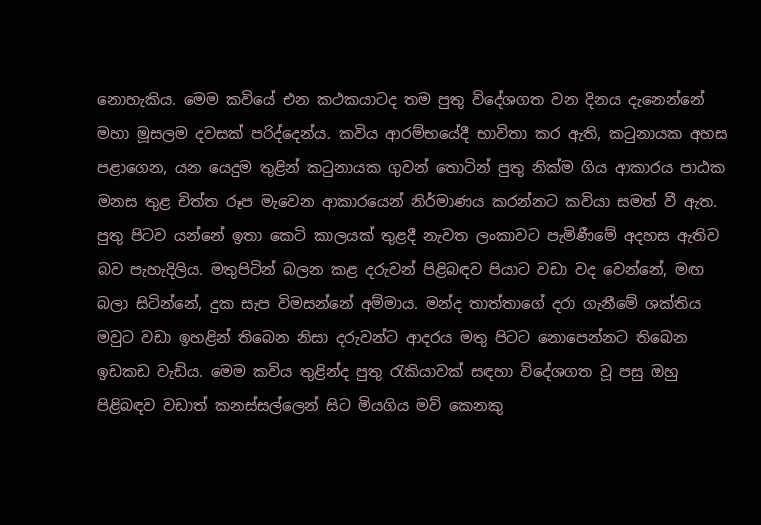නොහැකිය. මෙම කවියේ එන කථකයාටද තම පුතු විදේශගත වන දිනය දැනෙන්නේ මහා මූසලම දවසක් පරිද්දෙන්ය. කවිය ආරම්භයේදී භාවිතා කර ඇති, කටුනායක අහස පළාගෙන, යන යෙදුම තුළින් කටුනායක ගුවන් තොටින් පුතු නික්ම ගිය ආකාරය පාඨක මනස තුළ චිත්ත රූප මැවෙන ආකාරයෙන් නිර්මාණය කරන්නට කවියා සමත් වී ඇත. පුතු පිටව යන්නේ ඉතා කෙටි කාලයක් තුළදී නැවත ලංකාවට පැමිණීමේ අදහස ඇතිව බව පැහැදිලිය. මතුපිටින් බලන කළ දරුවන් පිළිබඳව පියාට වඩා වද වෙන්නේ, මඟ බලා සිටින්නේ, දුක සැප විමසන්නේ අම්මාය. මන්ද තාත්තාගේ දරා ගැනීමේ ශක්තිය මවුට වඩා ඉහළින් තිබෙන නිසා දරුවන්ට ආදරය මතු පිටට නොපෙන්නට තිබෙන ඉඩකඩ වැඩිය. මෙම කවිය තුළින්ද පුතු රැකියාවක් සඳහා විදේශගත වූ පසු ඔහු පිළිබඳව වඩාත් කනස්සල්ලෙන් සිට මියගිය මව් කෙනකු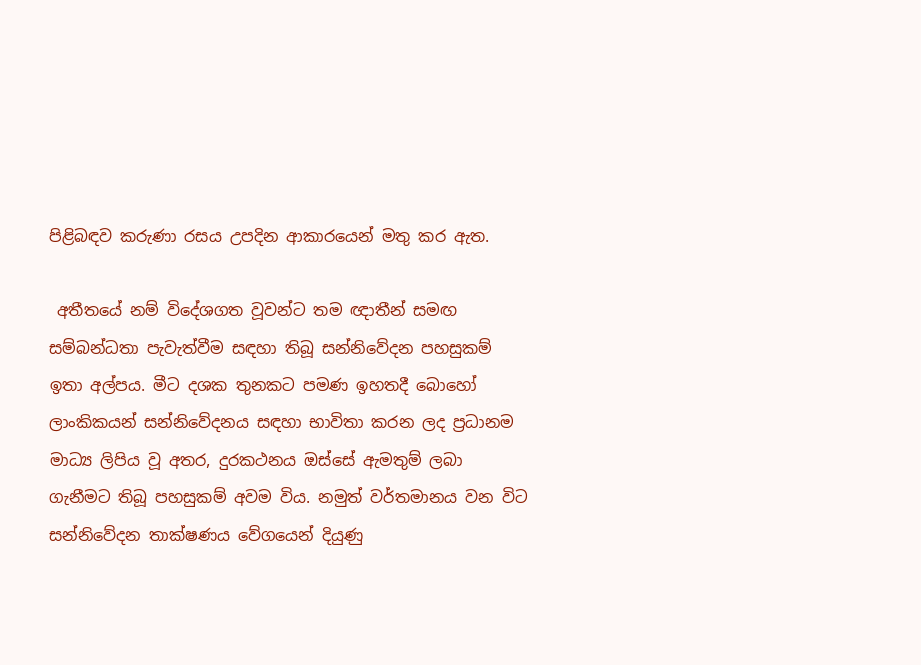පිළිබඳව කරුණා රසය උපදින ආකාරයෙන් මතු කර ඇත.

 අතීතයේ නම් විදේශගත වූවන්ට තම ඥාතීන් සමඟ සම්බන්ධතා පැවැත්වීම සඳහා තිබූ සන්නිවේදන පහසුකම් ඉතා අල්පය. මීට දශක තුනකට පමණ ඉහතදී බොහෝ ලාංකිකයන් සන්නිවේදනය සඳහා භාවිතා කරන ලද ප්‍රධානම මාධ්‍ය ලිපිය වූ අතර, දුරකථනය ඔස්සේ ඇමතුම් ලබා ගැනීමට තිබූ පහසුකම් අවම විය. නමුත් වර්තමානය වන විට සන්නිවේදන තාක්ෂණය වේගයෙන් දියුණු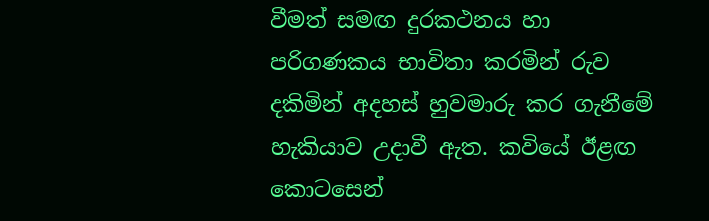වීමත් සමඟ දුරකථනය හා පරිගණකය භාවිතා කරමින් රුව දකිමින් අදහස් හුවමාරු කර ගැනීමේ හැකියාව උදාවී ඇත. කවියේ ඊළඟ කොටසෙන්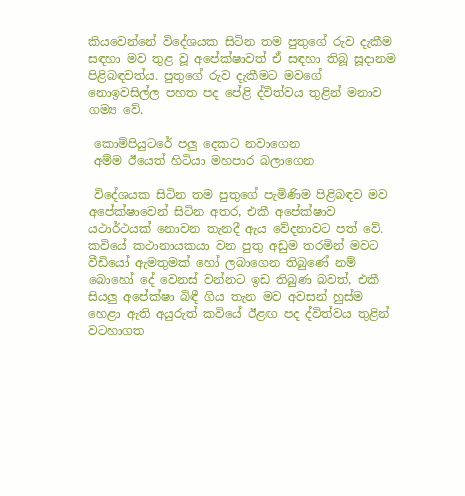කියවෙන්නේ විදේශයක සිටින තම පුතුගේ රුව දැකීම සඳහා මව තුළ වූ අපේක්ෂාවත් ඒ සඳහා තිබූ සූදානම පිළිබඳවත්ය. පුතුගේ රුව දැකීමට මවගේ නොඉවසිල්ල පහත පද පේළි ද්විත්වය තුළින් මනාව ගම්‍ය වේ.

 කොම්පියුටරේ පලු දෙකට නවාගෙන
 අම්ම ඊයෙත් හිටියා මහපාර බලාගෙන

 විදේශයක සිටින තම පුතුගේ පැමිණිම පිළිබඳව මව අපේක්ෂාවෙන් සිටින අතර, එකී අපේක්ෂාව යථාර්ථයක් නොවන තැනදී ඇය වේදනාවට පත් වේ. කවියේ කථානායකයා වන පුතු අඩුම තරමින් මවට වීඩියෝ ඇමතුමක් හෝ ලබාගෙන තිබුණේ නම් බොහෝ දේ වෙනස් වන්නට ඉඩ තිබුණ බවත්, එකී සියලු අපේක්ෂා බිඳී ගිය තැන මව අවසන් හුස්ම හෙළා ඇති අයුරුත් කවියේ ඊළඟ පද ද්විත්වය තුළින් වටහාගත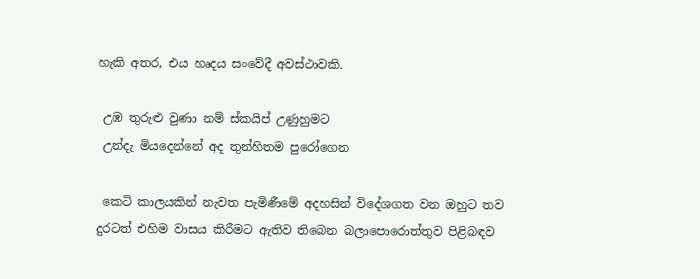හැකි අතර, එය හෘදය සංවේදී අවස්ථාවකි.

 උඹ තුරුළු වුණා නම් ස්කයිප් උණුහුමට
 උන්දැ මියදෙන්නේ අද තුන්හිතම පුරෝගෙන

 කෙටි කාලයකින් නැවත පැමිණීමේ අදහසින් විදේශගත වන ඔහුට තව දුරටත් එහිම වාසය කිරීමට ඇතිව තිබෙන බලාපොරොත්තුව පිළිබඳව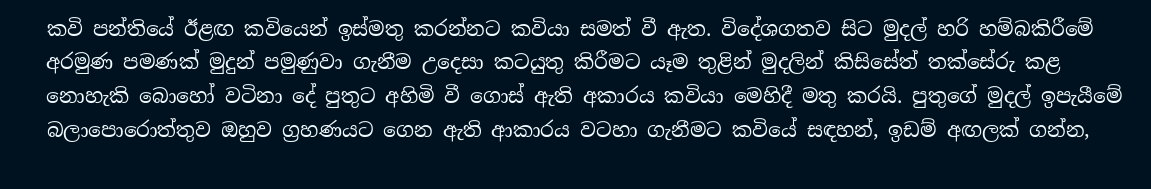කවි පන්තියේ ඊළඟ කවියෙන් ඉස්මතු කරන්නට කවියා සමත් වී ඇත. විදේශගතව සිට මුදල් හරි හම්බකිරීමේ අරමුණ පමණක් මුදුන් පමුණුවා ගැනීම උදෙසා කටයුතු කිරීමට යෑම තුළින් මුදලින් කිසිසේත් තක්සේරු කළ නොහැකි බොහෝ වටිනා දේ පුතුට අහිමි වී ගොස් ඇති අකාරය කවියා මෙහිදී මතු කරයි. පුතුගේ මුදල් ඉපැයීමේ බලාපොරොත්තුව ඔහුව ග්‍රහණයට ගෙන ඇති ආකාරය වටහා ගැනීමට කවියේ සඳහන්, ඉඩම් අඟලක් ගන්න,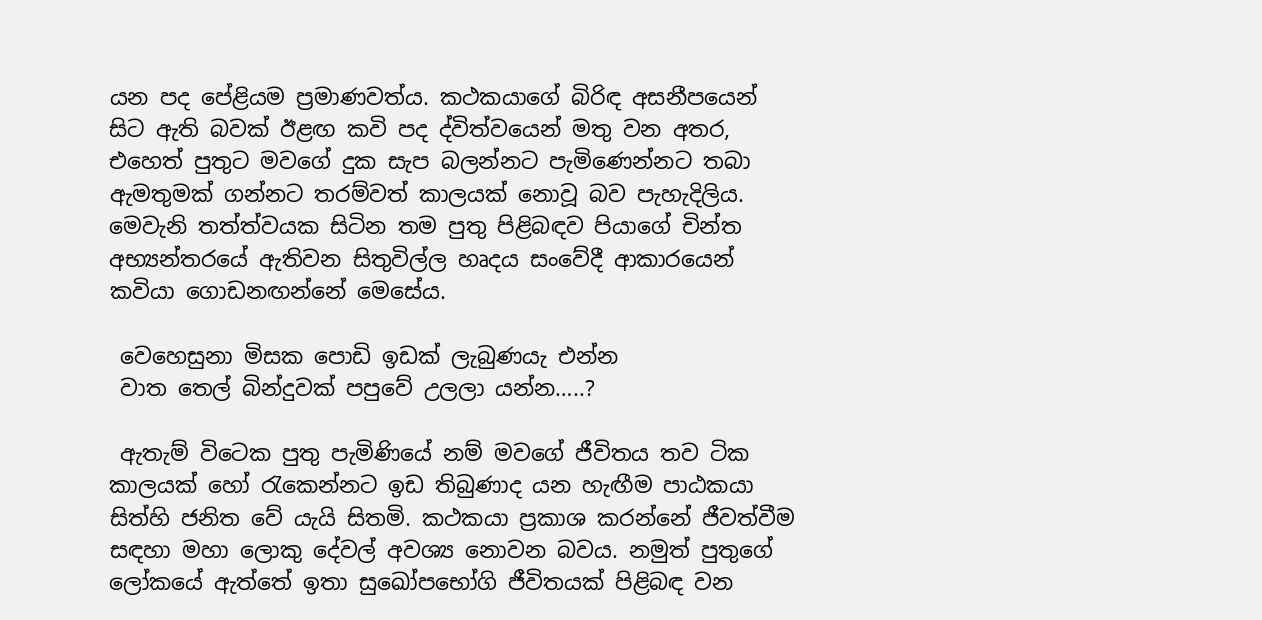යන පද පේළියම ප්‍රමාණවත්ය. කථකයාගේ බිරිඳ අසනීපයෙන් සිට ඇති බවක් ඊළඟ කවි පද ද්විත්වයෙන් මතු වන අතර, එහෙත් පුතුට මවගේ දුක සැප බලන්නට පැමිණෙන්නට තබා ඇමතුමක් ගන්නට තරම්වත් කාලයක් නොවූ බව පැහැදිලිය. මෙවැනි තත්ත්වයක සිටින තම පුතු පිළිබඳව පියාගේ චින්ත අභ්‍යන්තරයේ ඇතිවන සිතුවිල්ල හෘදය සංවේදී ආකාරයෙන් කවියා ගොඩනඟන්නේ මෙසේය.

 වෙහෙසුනා මිසක පොඩි ඉඩක් ලැබුණයැ එන්න
 වාත තෙල් බින්දුවක් පපුවේ උලලා යන්න…..?

 ඇතැම් විටෙක පුතු පැමිණියේ නම් මවගේ ජීවිතය තව ටික කාලයක් හෝ රැකෙන්නට ඉඩ තිබුණාද යන හැඟීම පාඨකයා සිත්හි ජනිත වේ යැයි සිතමි. කථකයා ප්‍රකාශ කරන්නේ ජීවත්වීම සඳහා මහා ලොකු දේවල් අවශ්‍ය නොවන බවය. නමුත් පුතුගේ ලෝකයේ ඇත්තේ ඉතා සුඛෝපභෝගි ජීවිතයක් පිළිබඳ වන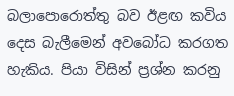බලාපොරොත්තු බව ඊළඟ කවිය දෙස බැලීමෙන් අවබෝධ කරගත හැකිය. පියා විසින් ප්‍රශ්න කරනු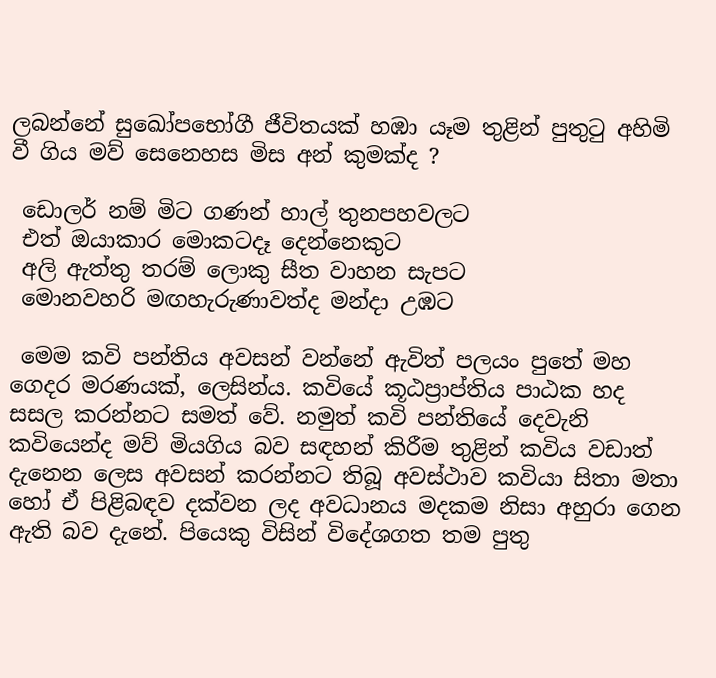ලබන්නේ සුඛෝපභෝගී ජීවිතයක් හඹා යෑම තුළින් පුතුටු අහිමි වී ගිය මව් සෙනෙහස මිස අන් කුමක්ද ?

 ඩොලර් නම් මිට ගණන් හාල් තුනපහවලට
 එත් ඔයාකාර මොකටදෑ දෙන්නෙකුට
 අලි ඇත්තු තරම් ලොකු සීත වාහන සැපට
 මොනවහරි මඟහැරුණාවත්ද මන්දා උඹට

 මෙම කවි පන්තිය අවසන් වන්නේ ඇවිත් පලයං පුතේ මහ ගෙදර මරණයක්, ලෙසින්ය. කවියේ කූඨප්‍රාප්තිය පාඨක හද සසල කරන්නට සමත් වේ. නමුත් කවි පන්තියේ දෙවැනි කවියෙන්ද මව් මියගිය බව සඳහන් කිරීම තුළින් කවිය වඩාත් දැනෙන ලෙස අවසන් කරන්නට තිබූ අවස්ථාව කවියා සිතා මතා හෝ ඒ පිළිබඳව දක්වන ලද අවධානය මදකම නිසා අහුරා ගෙන ඇති බව දැනේ. පියෙකු විසින් විදේශගත තම පුතු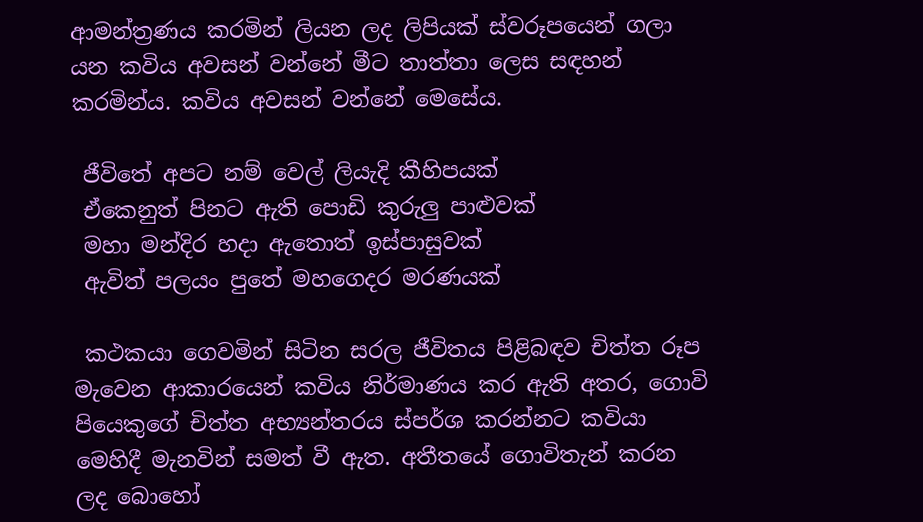ආමන්ත්‍රණය කරමින් ලියන ලද ලිපියක් ස්වරූපයෙන් ගලා යන කවිය අවසන් වන්නේ මීට තාත්තා ලෙස සඳහන් කරමින්ය. කවිය අවසන් වන්නේ මෙසේය.

 ජීවිතේ අපට නම් වෙල් ලියැදි කීහිපයක්
 ඒකෙනුත් පිනට ඇති පොඩි කුරුලු පාළුවක්
 මහා මන්දිර හදා ඇතොත් ඉස්පාසුවක්
 ඇවිත් පලයං පුතේ මහගෙදර මරණයක්

 කථකයා ගෙවමින් සිටින සරල ජීවිතය පිළිබඳව චිත්ත රූප මැවෙන ආකාරයෙන් කවිය නිර්මාණය කර ඇති අතර, ගොවි පියෙකුගේ චිත්ත අභ්‍යන්තරය ස්පර්ශ කරන්නට කවියා මෙහිදී මැනවින් සමත් වී ඇත. අතීතයේ ගොවිතැන් කරන ලද බොහෝ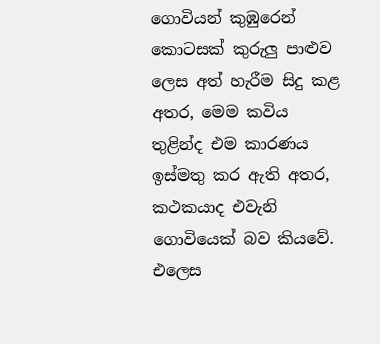ගොවියන් කුඹුරෙන් කොටසක් කුරුලු පාළුව ලෙස අත් හැරීම සිදු කළ අතර, මෙම කවිය තුළින්ද එම කාරණය ඉස්මතු කර ඇති අතර, කථකයාද එවැනි ගොවියෙක් බව කියවේ. එලෙස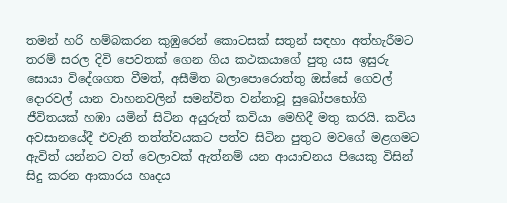තමන් හරි හම්බකරන කුඹුරෙන් කොටසක් සතුන් සඳහා අත්හැරීමට තරම් සරල දිවි පෙවතක් ගෙන ගිය කථකයාගේ පුතු යස ඉසුරු සොයා විදේශගත වීමත්, අසීමිත බලාපොරොත්තු ඔස්සේ ගෙවල් දොරවල් යාන වාහනවලින් සමන්විත වන්නාවූ සුඛෝපභෝගි ජීවිතයක් හඹා යමින් සිටින අයුරුත් කවියා මෙහිදී මතු කරයි. කවිය අවසානයේදී එවැනි තත්ත්වයකට පත්ව සිටින පුතුට මවගේ මළගමට ඇවිත් යන්නට වත් වෙලාවක් ඇත්නම් යන ආයාචනය පියෙකු විසින් සිදු කරන ආකාරය හෘදය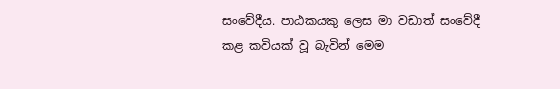සංවේදීය. පාඨකයකු ලෙස මා වඩාත් සංවේදී කළ කවියක් වූ බැවින් මෙම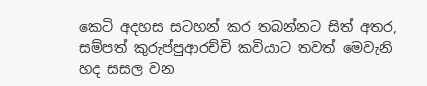කෙටි අදහස සටහන් කර තබන්නට සිත් අතර, සම්පත් කුරුප්පුආරච්චි කවියාට තවත් මෙවැනි හද සසල වන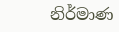නිර්මාණ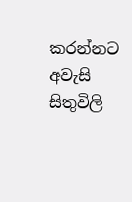කරන්නට අවැසි සිතුවිලි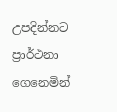උපදින්නට ප්‍රාර්ථනා ගෙනෙමින්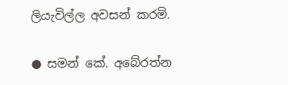ලියැවිල්ල අවසන් කරමි.

● සමන් කේ. අබේරත්න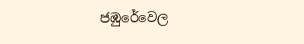ජඹුරේවෙල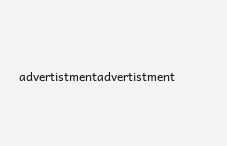advertistmentadvertistment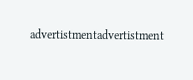advertistmentadvertistment